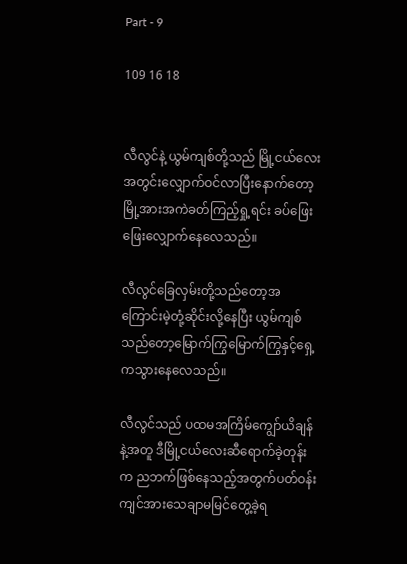Part - 9

109 16 18


လီလွင်နဲ့ ယွမ်ကျစ်တို့သည် မြို့ငယ်လေးအတွင်းလျှောက်ဝင်လာပြီးနောက်တော့ မြို့အားအကဲခတ်ကြည့်ရှု့ရင်း ခပ်ဖြေးဖြေးလျှောက်နေလေသည်။

လီလွင်ခြေလှမ်းတို့သည်တော့အကြောင်းမဲ့တုံ့ဆိုင်းလို့နေပြီး ယွမ်ကျစ်သည်တော့မြောက်ကြွမြောက်ကြွနှင့်ရှေ့ကသွားနေလေသည်။

လီလွင်သည် ပထမအကြိမ်ကျွော်ယိချန်နဲ့အတူ ဒီမြို့ငယ်လေးဆီရောက်ခဲ့တုန်းက ညဘက်ဖြစ်နေသည့်အတွက်ပတ်ဝန်းကျင်အားသေချာမမြင်တွေ့ခဲ့ရ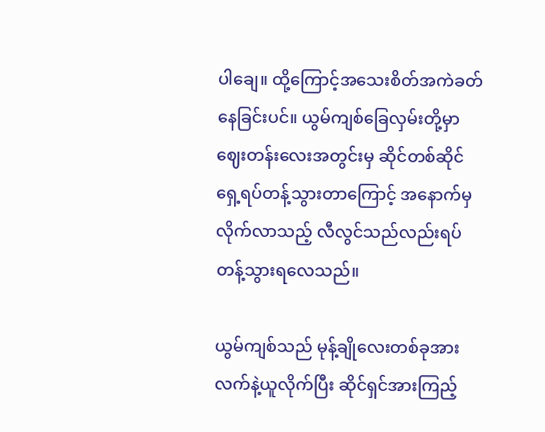ပါချေ။ ထို့ကြောင့်အသေးစိတ်အကဲခတ်နေခြင်းပင်။ ယွမ်ကျစ်ခြေလှမ်းတို့မှာဈေးတန်းလေးအတွင်းမှ ဆိုင်တစ်ဆိုင်ရှေ့ရပ်တန့်သွားတာကြောင့် အနောက်မှလိုက်လာသည့် လီလွင်သည်လည်းရပ်တန့်သွားရလေသည်။

ယွမ်ကျစ်သည် မုန့်ချိုလေးတစ်ခုအား လက်နဲ့ယူလိုက်ပြီး ဆိုင်ရှင်အားကြည့်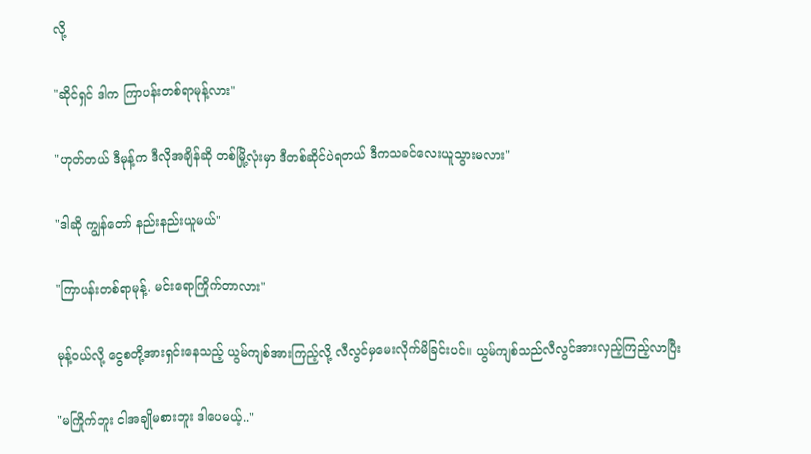လို့

"ဆိုင်ရှင် ဒါက ကြာပန်းတစ်ရာမုန့်လား"

"ဟုတ်တယ် ဒီမုန့်က ဒီလိုအချိန်ဆို တစ်မြို့လုံးမှာ ဒီတစ်ဆိုင်ပဲရတယ် ဒီကသခင်လေးယူသွားမလား"

"ဒါဆို ကျွန်တော် နည်းနည်းယူမယ်"

"ကြာပန်းတစ်ရာမုန့်. မင်းရောကြိုက်တာလား"

မုန့်ဝယ်လို့ ငွေစတို့အားရှင်းနေသည့် ယွမ်ကျစ်အားကြည့်လို့ လီလွင်မှမေးလိုက်မိခြင်းပင်။ ယွမ်ကျစ်သည်လီလွင်အားလှည့်ကြည့်လာပြီး

"မကြိုက်ဘူး ငါအချိုမစားဘူး ဒါပေမယ့်.."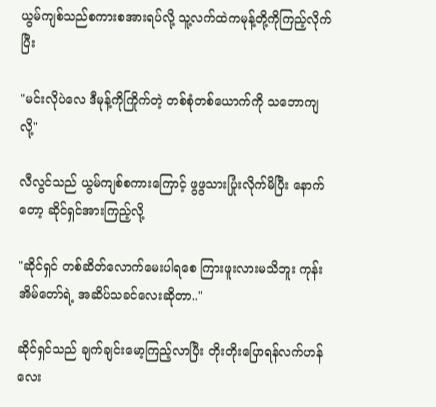ယွမ်ကျစ်သည်စကားစအားရပ်လို့ သူ့လက်ထဲကမုန့်တို့ကိုကြည့်လိုက်ပြီး

"မင်းလိုပဲလေ ဒီမုန့်ကိုကြိုက်တဲ့ တစ်စုံတစ်ယောက်ကို သဘောကျလို့"

လီလွင်သည် ယွမ်ကျစ်စကားကြောင့် ဖွဖွသားပြုံးလိုက်မိပြီး နောက်တော့ ဆိုင်ရှင်အားကြည့်လို့

"ဆိုင်ရှင် တစ်ဆိတ်လောက်မေးပါရစေ ကြားဖူးလားမသိဘူး ကုန်းအိမ်တော်ရဲ့ အဆိပ်သခင်လေးဆိုတာ.."

ဆိုင်ရှင်သည် ချက်ချင်းမော့ကြည့်လာပြီး တိုးတိုးပြောရန်လက်ဟန်လေး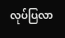လုပ်ပြလာ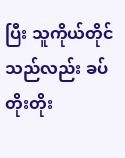ပြီး သူကိုယ်တိုင်သည်လည်း ခပ်တိုးတိုး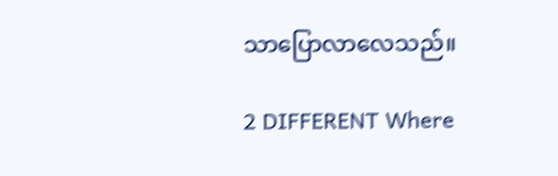သာပြောလာလေသည်။

2 DIFFERENT Where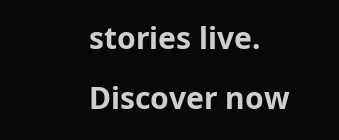stories live. Discover now